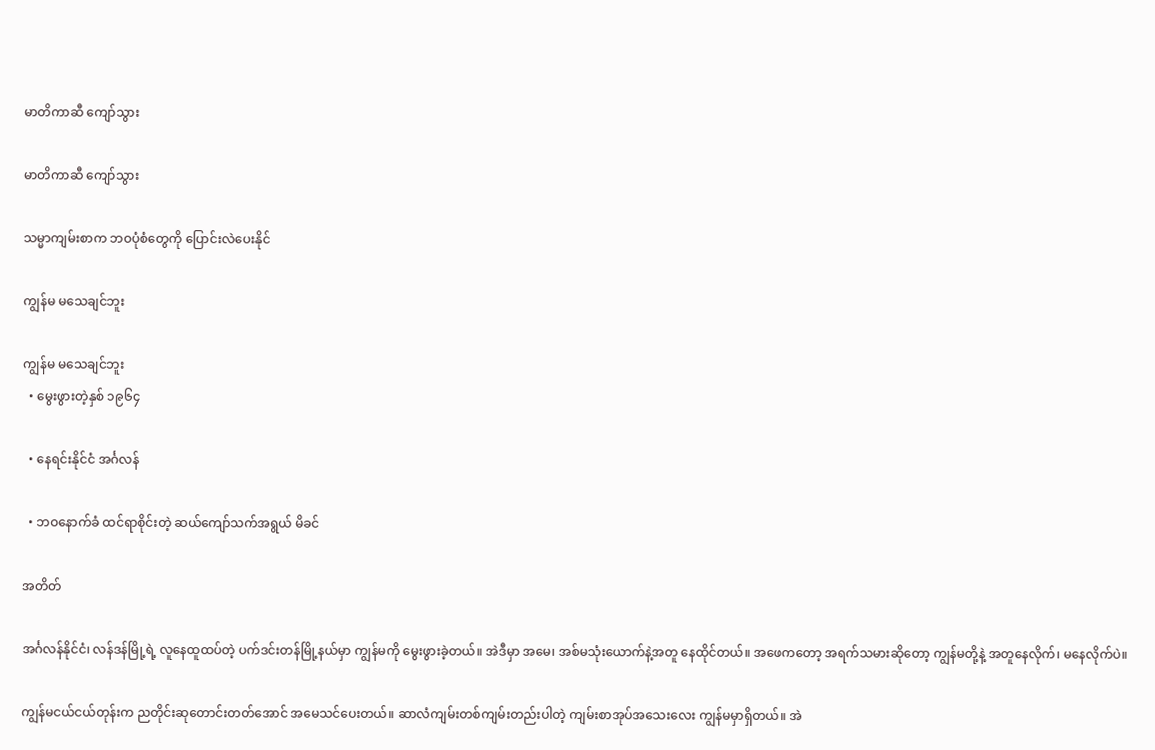မာတိကာဆီ ကျော်သွား

မာတိကာဆီ ကျော်သွား

သမ္မာကျမ်းစာက ဘဝပုံစံတွေကို ပြောင်းလဲပေးနိုင်

ကျွန်မ မသေချင်ဘူး

ကျွန်မ မသေချင်ဘူး
  • မွေးဖွားတဲ့နှစ် ၁၉၆၄

  • နေရင်းနိုင်ငံ အင်္ဂလန်

  • ဘဝနောက်ခံ ထင်ရာစိုင်းတဲ့ ဆယ်ကျော်သက်အရွယ် မိခင်

အတိတ်

အင်္ဂလန်နိုင်ငံ၊ လန်ဒန်မြို့ရဲ့ လူနေထူထပ်တဲ့ ပက်ဒင်းတန်မြို့နယ်မှာ ကျွန်မကို မွေးဖွားခဲ့တယ်။ အဲဒီမှာ အမေ၊ အစ်မသုံးယောက်နဲ့အတူ နေထိုင်တယ်။ အဖေကတော့ အရက်သမားဆိုတော့ ကျွန်မတို့နဲ့ အတူနေလိုက်၊ မနေလိုက်ပဲ။

ကျွန်မငယ်ငယ်တုန်းက ညတိုင်းဆုတောင်းတတ်အောင် အမေသင်ပေးတယ်။ ဆာလံကျမ်းတစ်ကျမ်းတည်းပါတဲ့ ကျမ်းစာအုပ်အသေးလေး ကျွန်မမှာရှိတယ်။ အဲ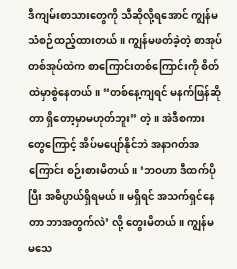ဒီကျမ်းစာသားတွေကို သီဆိုလို့ရအောင် ကျွန်မ သံစဉ်ထည့်ထားတယ်။ ကျွန်မဖတ်ခဲ့တဲ့ စာအုပ်တစ်အုပ်ထဲက စာကြောင်းတစ်ကြောင်းကို စိတ်ထဲမှာစွဲနေတယ်။ “တစ်နေ့ကျရင် မနက်ဖြန်ဆိုတာ ရှိတော့မှာမဟုတ်ဘူး” တဲ့။ အဲဒီစကားတွေကြောင့် အိပ်မပျော်နိုင်ဘဲ အနာဂတ်အကြောင်း စဉ်းစားမိတယ်။ ‘ဘဝဟာ ဒီထက်ပိုပြီး အဓိပ္ပာယ်ရှိရမယ်။ မရှိရင် အသက်ရှင်နေတာ ဘာအတွက်လဲ’ လို့ တွေးမိတယ်။ ကျွန်မ မသေ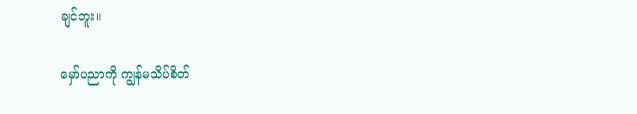ချင်ဘူး။

မှော်ပညာကို ကျွန်မသိပ်စိတ်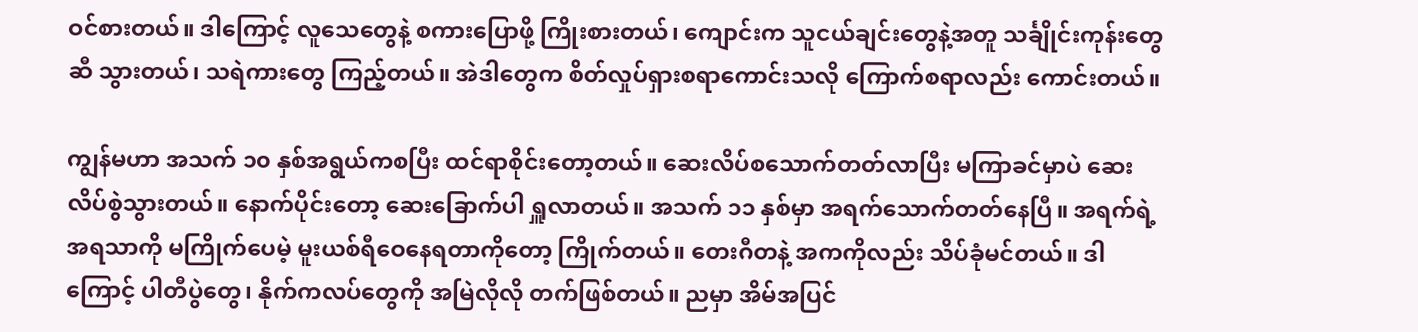ဝင်စားတယ်။ ဒါကြောင့် လူသေတွေနဲ့ စကားပြောဖို့ ကြိုးစားတယ်၊ ကျောင်းက သူငယ်ချင်းတွေနဲ့အတူ သင်္ချိုင်းကုန်းတွေဆီ သွားတယ်၊ သရဲကားတွေ ကြည့်တယ်။ အဲဒါတွေက စိတ်လှုပ်ရှားစရာကောင်းသလို ကြောက်စရာလည်း ကောင်းတယ်။

ကျွန်မဟာ အသက် ၁၀ နှစ်အရွယ်ကစပြီး ထင်ရာစိုင်းတော့တယ်။ ဆေးလိပ်စသောက်တတ်လာပြီး မကြာခင်မှာပဲ ဆေးလိပ်စွဲသွားတယ်။ နောက်ပိုင်းတော့ ဆေးခြောက်ပါ ရှူလာတယ်။ အသက် ၁၁ နှစ်မှာ အရက်သောက်တတ်နေပြီ။ အရက်ရဲ့ အရသာကို မကြိုက်ပေမဲ့ မူးယစ်ရီဝေနေရတာကိုတော့ ကြိုက်တယ်။ တေးဂီတနဲ့ အကကိုလည်း သိပ်ခုံမင်တယ်။ ဒါကြောင့် ပါတီပွဲတွေ၊ နိုက်ကလပ်တွေကို အမြဲလိုလို တက်ဖြစ်တယ်။ ညမှာ အိမ်အပြင်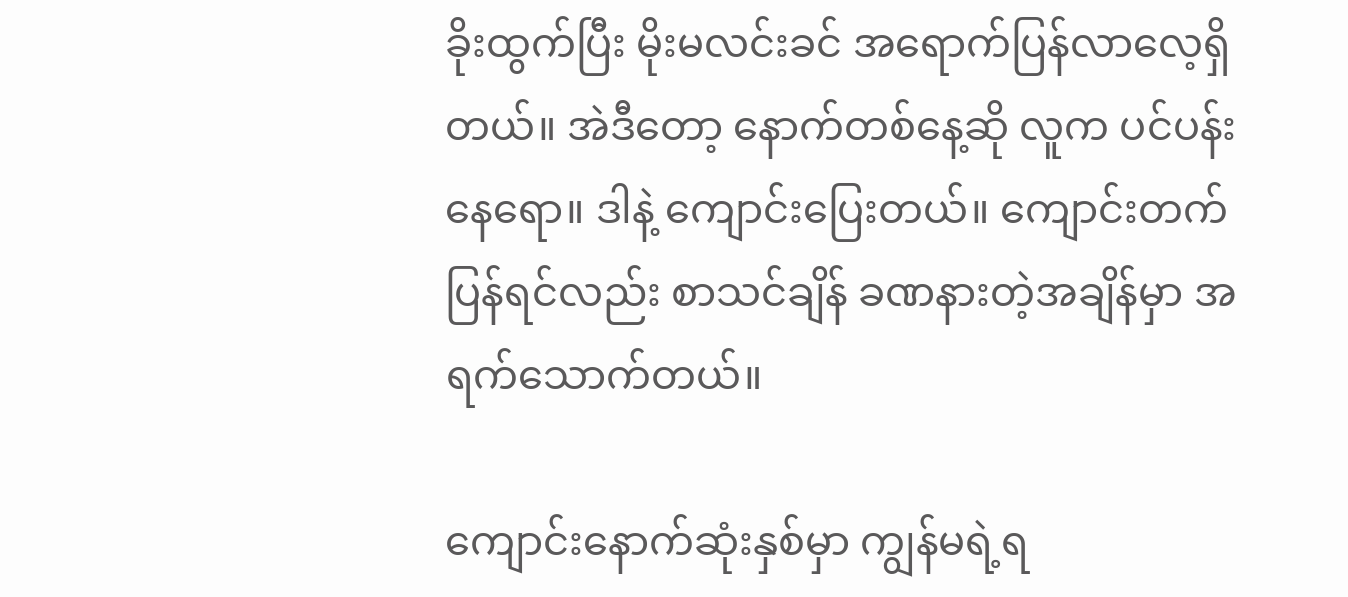ခိုးထွက်ပြီး မိုးမလင်းခင် အရောက်ပြန်လာလေ့ရှိတယ်။ အဲဒီတော့ နောက်တစ်နေ့ဆို လူက ပင်ပန်းနေရော။ ဒါနဲ့ ကျောင်းပြေးတယ်။ ကျောင်းတက်ပြန်ရင်လည်း စာသင်ချိန် ခဏနားတဲ့အချိန်မှာ အရက်သောက်တယ်။

ကျောင်းနောက်ဆုံးနှစ်မှာ ကျွန်မရဲ့ရ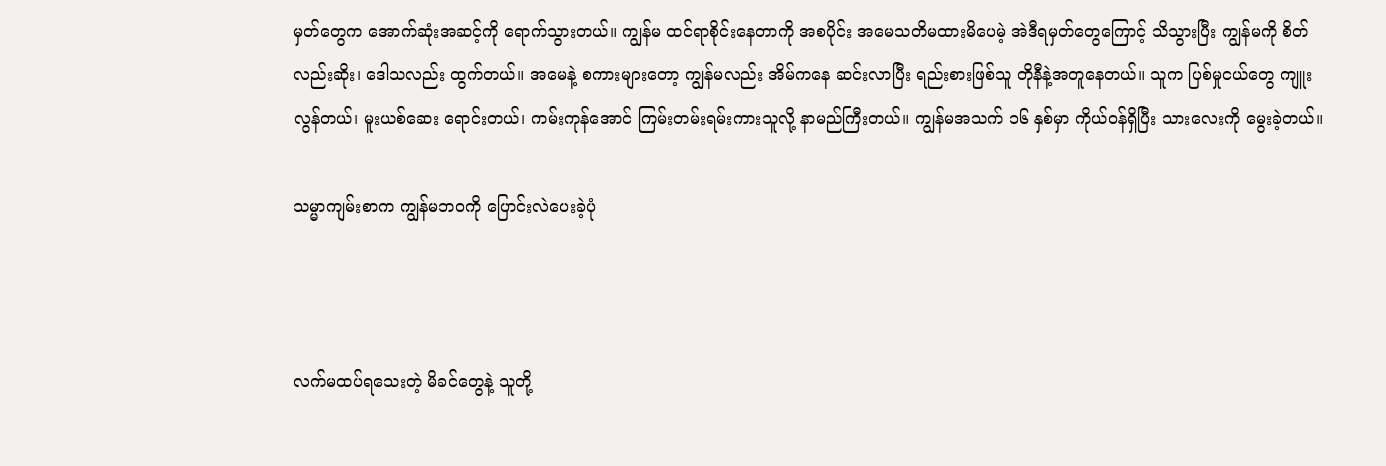မှတ်တွေက အောက်ဆုံးအဆင့်ကို ရောက်သွားတယ်။ ကျွန်မ ထင်ရာစိုင်းနေတာကို အစပိုင်း အမေသတိမထားမိပေမဲ့ အဲဒီရမှတ်တွေကြောင့် သိသွားပြီး ကျွန်မကို စိတ်လည်းဆိုး၊ ဒေါသလည်း ထွက်တယ်။ အမေနဲ့ စကားများတော့ ကျွန်မလည်း အိမ်ကနေ ဆင်းလာပြီး ရည်းစားဖြစ်သူ တိုနီနဲ့အတူနေတယ်။ သူက ပြစ်မှုငယ်တွေ ကျူးလွန်တယ်၊ မူးယစ်ဆေး ရောင်းတယ်၊ ကမ်းကုန်အောင် ကြမ်းတမ်းရမ်းကားသူလို့ နာမည်ကြီးတယ်။ ကျွန်မအသက် ၁၆ နှစ်မှာ ကိုယ်ဝန်ရှိပြီး သားလေးကို မွေးခဲ့တယ်။

သမ္မာကျမ်းစာက ကျွန်မဘဝကို ပြောင်းလဲပေးခဲ့ပုံ



လက်မထပ်ရသေးတဲ့ မိခင်တွေနဲ့ သူတို့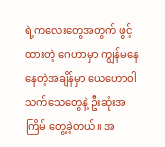ရဲ့ကလေးတွေအတွက် ဖွင့်ထားတဲ့ ဂေဟာမှာ ကျွန်မနေနေတဲ့အချိန်မှာ ယေဟောဝါသက်သေတွေနဲ့ ဦးဆုံးအကြိမ် တွေ့ခဲ့တယ်။ အ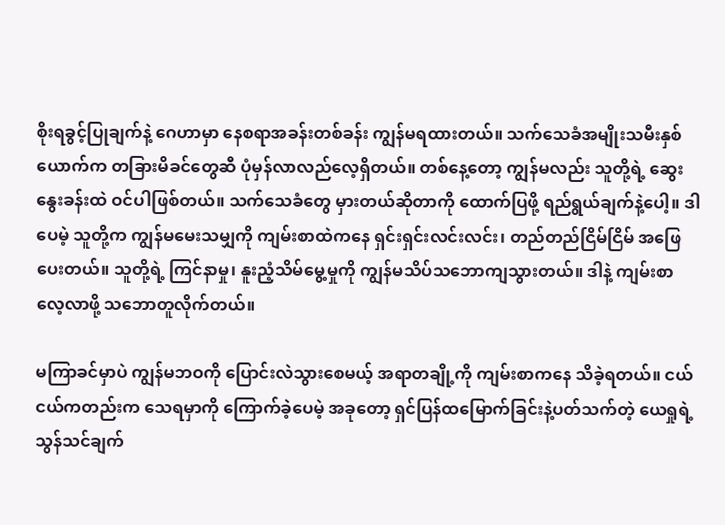စိုးရခွင့်ပြုချက်နဲ့ ဂေဟာမှာ နေစရာအခန်းတစ်ခန်း ကျွန်မရထားတယ်။ သက်သေခံအမျိုးသမီးနှစ်ယောက်က တခြားမိခင်တွေဆီ ပုံမှန်လာလည်လေ့ရှိတယ်။ တစ်နေ့တော့ ကျွန်မလည်း သူတို့ရဲ့ ဆွေးနွေးခန်းထဲ ဝင်ပါဖြစ်တယ်။ သက်သေခံတွေ မှားတယ်ဆိုတာကို ထောက်ပြဖို့ ရည်ရွယ်ချက်နဲ့ပေါ့။ ဒါပေမဲ့ သူတို့က ကျွန်မမေးသမျှကို ကျမ်းစာထဲကနေ ရှင်းရှင်းလင်းလင်း၊ တည်တည်ငြိမ်ငြိမ် အဖြေပေးတယ်။ သူတို့ရဲ့ ကြင်နာမှု၊ နူးညံ့သိမ်မွေ့မှုကို ကျွန်မသိပ်သဘောကျသွားတယ်။ ဒါနဲ့ ကျမ်းစာလေ့လာဖို့ သဘောတူလိုက်တယ်။

မကြာခင်မှာပဲ ကျွန်မဘဝကို ပြောင်းလဲသွားစေမယ့် အရာတချို့ကို ကျမ်းစာကနေ သိခဲ့ရတယ်။ ငယ်ငယ်ကတည်းက သေရမှာကို ကြောက်ခဲ့ပေမဲ့ အခုတော့ ရှင်ပြန်ထမြောက်ခြင်းနဲ့ပတ်သက်တဲ့ ယေရှုရဲ့ သွန်သင်ချက်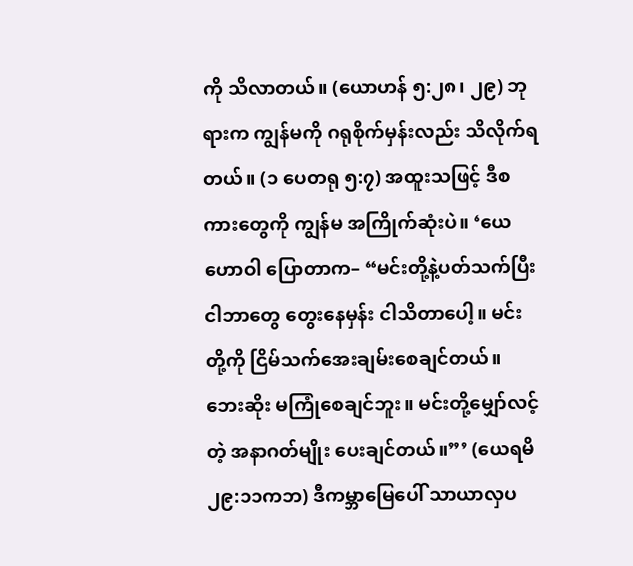ကို သိလာတယ်။ (ယောဟန် ၅:၂၈၊ ၂၉) ဘုရားက ကျွန်မကို ဂရုစိုက်မှန်းလည်း သိလိုက်ရတယ်။ (၁ ပေတရု ၅:၇) အထူးသဖြင့် ဒီစကားတွေကို ကျွန်မ အကြိုက်ဆုံးပဲ။ ‘ယေဟောဝါ ပြောတာက– “မင်းတို့နဲ့ပတ်သက်ပြီး ငါဘာတွေ တွေးနေမှန်း ငါသိတာပေါ့။ မင်းတို့ကို ငြိမ်သက်အေးချမ်းစေချင်တယ်။ ဘေးဆိုး မကြုံစေချင်ဘူး။ မင်းတို့မျှော်လင့်တဲ့ အနာဂတ်မျိုး ပေးချင်တယ်။”’ (ယေရမိ ၂၉:၁၁ကဘ) ဒီကမ္ဘာမြေပေါ် သာယာလှပ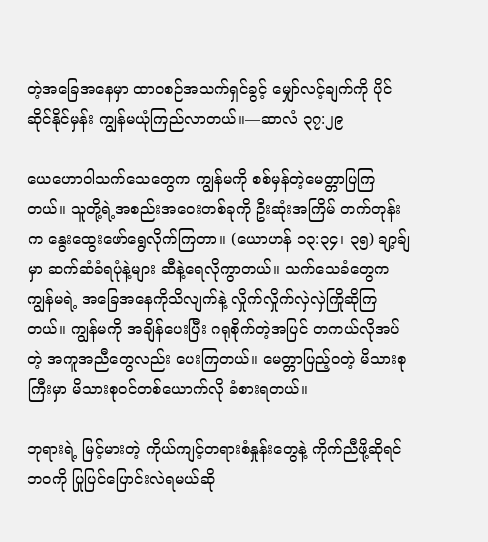တဲ့အခြေအနေမှာ ထာဝစဉ်အသက်ရှင်ခွင့် မျှော်လင့်ချက်ကို ပိုင်ဆိုင်နိုင်မှန်း ကျွန်မယုံကြည်လာတယ်။—ဆာလံ ၃၇:၂၉

ယေဟောဝါသက်သေတွေက ကျွန်မကို စစ်မှန်တဲ့မေတ္တာပြကြတယ်။ သူတို့ရဲ့အစည်းအဝေးတစ်ခုကို ဦးဆုံးအကြိမ် တက်တုန်းက နွေးထွေးဖော်ရွေလိုက်ကြတာ။ (ယောဟန် ၁၃:၃၄၊ ၃၅) ချာ့ခ်ျမှာ ဆက်ဆံခံရပုံနဲ့များ ဆီနဲ့ရေလိုကွာတယ်။ သက်သေခံတွေက ကျွန်မရဲ့ အခြေအနေကိုသိလျက်နဲ့ လှိုက်လှိုက်လှဲလှဲကြိုဆိုကြတယ်။ ကျွန်မကို အချိန်ပေးပြီး ဂရုစိုက်တဲ့အပြင် တကယ်လိုအပ်တဲ့ အကူအညီတွေလည်း ပေးကြတယ်။ မေတ္တာပြည့်ဝတဲ့ မိသားစုကြီးမှာ မိသားစုဝင်တစ်ယောက်လို ခံစားရတယ်။

ဘုရားရဲ့ မြင့်မားတဲ့ ကိုယ်ကျင့်တရားစံနှုန်းတွေနဲ့ ကိုက်ညီဖို့ဆိုရင် ဘဝကို ပြုပြင်ပြောင်းလဲရမယ်ဆို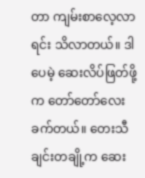တာ ကျမ်းစာလေ့လာရင်း သိလာတယ်။ ဒါပေမဲ့ ဆေးလိပ်ဖြတ်ဖို့က တော်တော်လေးခက်တယ်။ တေးသီချင်းတချို့က ဆေး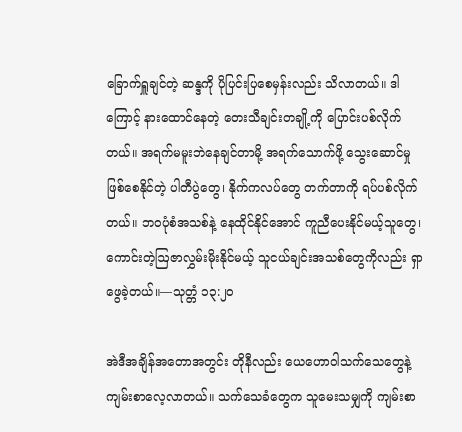ခြောက်ရှူချင်တဲ့ ဆန္ဒကို ပိုပြင်းပြစေမှန်းလည်း သိလာတယ်။ ဒါကြောင့် နားထောင်နေတဲ့ တေးသီချင်းတချို့ကို ပြောင်းပစ်လိုက်တယ်။ အရက်မမူးဘဲနေချင်တာမို့ အရက်သောက်ဖို့ သွေးဆောင်မှုဖြစ်စေနိုင်တဲ့ ပါတီပွဲတွေ၊ နိုက်ကလပ်တွေ တက်တာကို ရပ်ပစ်လိုက်တယ်။ ဘဝပုံစံအသစ်နဲ့ နေထိုင်နိုင်အောင် ကူညီပေးနိုင်မယ့်သူတွေ၊ ကောင်းတဲ့ဩဇာလွှမ်းမိုးနိုင်မယ့် သူငယ်ချင်းအသစ်တွေကိုလည်း ရှာဖွေခဲ့တယ်။—သုတ္တံ ၁၃:၂၀

အဲဒီအချိန်အတောအတွင်း တိုနီလည်း ယေဟောဝါသက်သေတွေနဲ့ ကျမ်းစာလေ့လာတယ်။ သက်သေခံတွေက သူမေးသမျှကို ကျမ်းစာ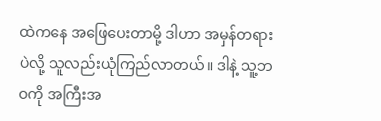ထဲကနေ အဖြေပေးတာမို့ ဒါဟာ အမှန်တရားပဲလို့ သူလည်းယုံကြည်လာတယ်။ ဒါနဲ့ သူ့ဘဝကို အကြီးအ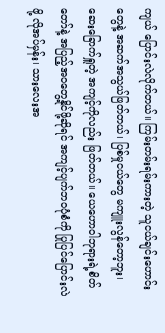ကျယ် ပြောင်းလဲလိုက်တယ်။ ကြမ်းတမ်းရမ်းကားတဲ့ သူငယ်ချင်းဟောင်းတွေနဲ့ အဆက်အသွယ်ဖြတ်တယ်၊ ပြစ်မှုငယ်တွေ မကျူးလွန်တော့ဘူး၊ ဆေးခြောက်ရှူတဲ့ အကျင့်ကိုလည်း ဖြတ်တယ်။ ယေဟောဝါဘုရားရဲ့စိတ်တော်နဲ့ အပြည့်အဝတွေ့နိုင်ဖို့ဆိုရင် အကျင့်ပျက်ဘဝပုံစံကို ပြုပြင်ပြောင်းလဲဖို့ လိုအပ်မှန်း၊ သားလေးအ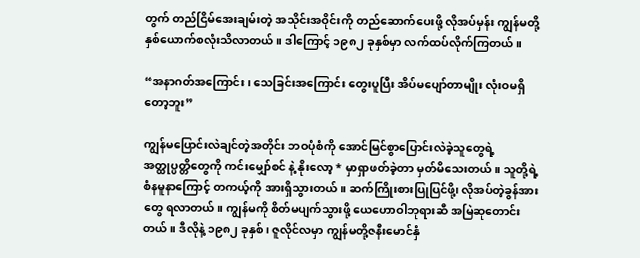တွက် တည်ငြိမ်အေးချမ်းတဲ့ အသိုင်းအဝိုင်းကို တည်ဆောက်ပေးဖို့ လိုအပ်မှန်း ကျွန်မတို့ နှစ်ယောက်စလုံးသိလာတယ်။ ဒါကြောင့် ၁၉၈၂ ခုနှစ်မှာ လက်ထပ်လိုက်ကြတယ်။

“အနာဂတ်အကြောင်း၊ သေခြင်းအကြောင်း တွေးပူပြီး အိပ်မပျော်တာမျိုး လုံးဝမရှိတော့ဘူး”

ကျွန်မပြောင်းလဲချင်တဲ့အတိုင်း ဘဝပုံစံကို အောင်မြင်စွာပြောင်းလဲခဲ့သူတွေရဲ့ အတ္ထုပ္ပတ္တိတွေကို ကင်းမျှော်စင် နဲ့ နိုးလော့ * မှာရှာဖတ်ခဲ့တာ မှတ်မိသေးတယ်။ သူတို့ရဲ့ စံနမူနာကြောင့် တကယ့်ကို အားရှိသွားတယ်။ ဆက်ကြိုးစားပြုပြင်ဖို့၊ လိုအပ်တဲ့ခွန်အားတွေ ရလာတယ်။ ကျွန်မကို စိတ်မပျက်သွားဖို့ ယေဟောဝါဘုရားဆီ အမြဲဆုတောင်းတယ်။ ဒီလိုနဲ့ ၁၉၈၂ ခုနှစ်၊ ဇူလိုင်လမှာ ကျွန်မတို့ဇနီးမောင်နှံ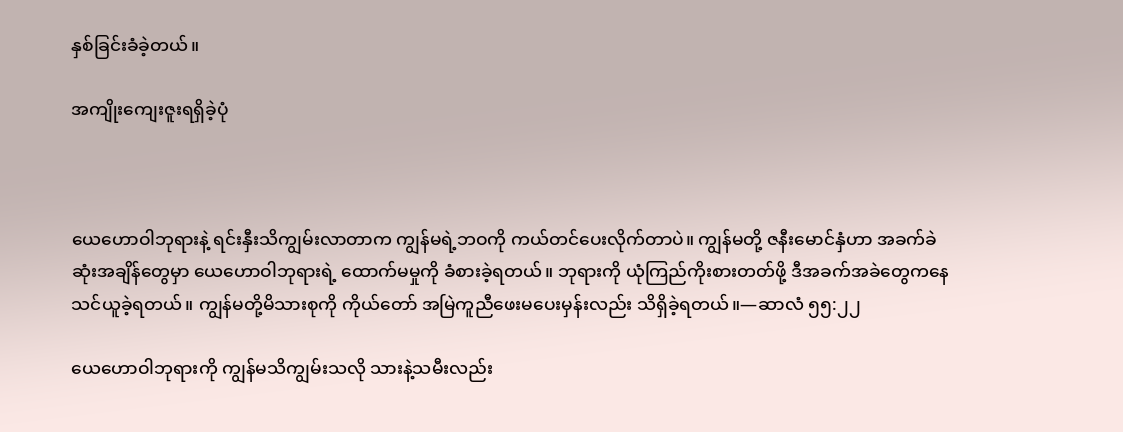နှစ်ခြင်းခံခဲ့တယ်။

အကျိုးကျေးဇူးရရှိခဲ့ပုံ



ယေဟောဝါဘုရားနဲ့ ရင်းနှီးသိကျွမ်းလာတာက ကျွန်မရဲ့ဘဝကို ကယ်တင်ပေးလိုက်တာပဲ။ ကျွန်မတို့ ဇနီးမောင်နှံဟာ အခက်ခဲဆုံးအချိန်တွေမှာ ယေဟောဝါဘုရားရဲ့ ထောက်မမှုကို ခံစားခဲ့ရတယ်။ ဘုရားကို ယုံကြည်ကိုးစားတတ်ဖို့ ဒီအခက်အခဲတွေကနေ သင်ယူခဲ့ရတယ်။ ကျွန်မတို့မိသားစုကို ကိုယ်တော် အမြဲကူညီဖေးမပေးမှန်းလည်း သိရှိခဲ့ရတယ်။—ဆာလံ ၅၅:၂၂

ယေဟောဝါဘုရားကို ကျွန်မသိကျွမ်းသလို သားနဲ့သမီးလည်း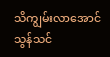သိကျွမ်းလာအောင် သွန်သင်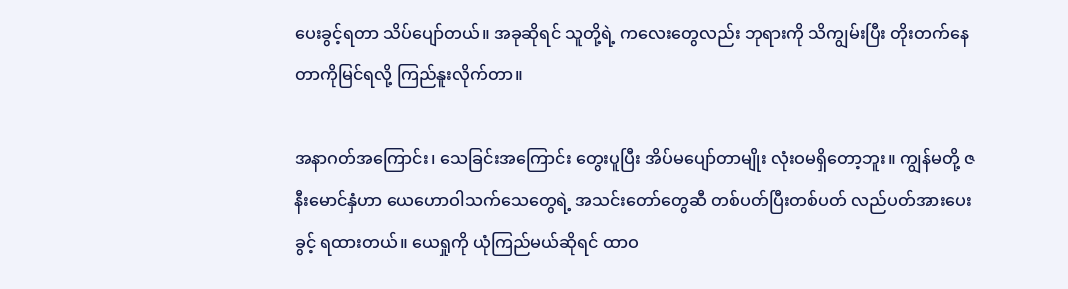ပေးခွင့်ရတာ သိပ်ပျော်တယ်။ အခုဆိုရင် သူတို့ရဲ့ ကလေးတွေလည်း ဘုရားကို သိကျွမ်းပြီး တိုးတက်နေတာကိုမြင်ရလို့ ကြည်နူးလိုက်တာ။

အနာဂတ်အကြောင်း၊ သေခြင်းအကြောင်း တွေးပူပြီး အိပ်မပျော်တာမျိုး လုံးဝမရှိတော့ဘူး။ ကျွန်မတို့ ဇနီးမောင်နှံဟာ ယေဟောဝါသက်သေတွေရဲ့ အသင်းတော်တွေဆီ တစ်ပတ်ပြီးတစ်ပတ် လည်ပတ်အားပေးခွင့် ရထားတယ်။ ယေရှုကို ယုံကြည်မယ်ဆိုရင် ထာဝ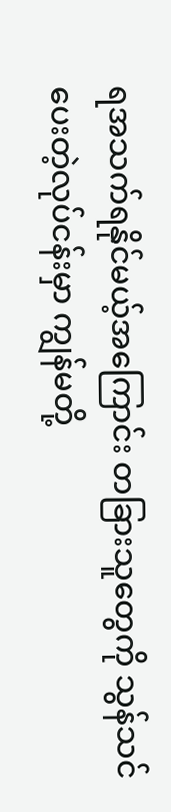ရအသက်ရနိုင်မယ့်အကြောင်း တခြားသူတွေကို သွန်သင်ပေးတဲ့လုပ်ငန်းမှာ ကျွန်မတို့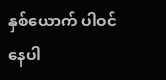နှစ်ယောက် ပါဝင်နေပါ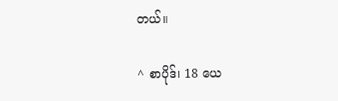တယ်။

^ စာပိုဒ်၊ 18 ယေ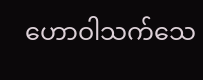ဟောဝါသက်သေ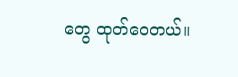တွေ ထုတ်ဝေတယ်။